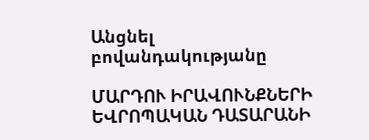Անցնել բովանդակությանը

ՄԱՐԴՈՒ ԻՐԱՎՈՒՆՔՆԵՐԻ ԵՎՐՈՊԱԿԱՆ ԴԱՏԱՐԱՆԻ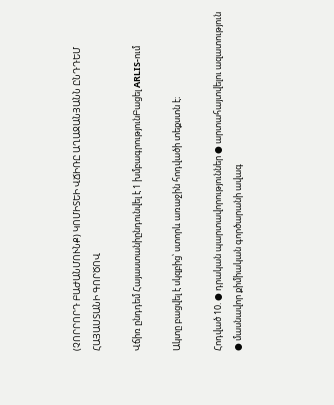(ՉՈՐՐՈՐԴ ԲԱԺԱՆՄՈՒՆՔ) ԿՈՄԻՏԵԻ ՎՃԻՌԸ ԱՂԱՋԱՆՅԱՆՆ ԸՆԴԴԵՄ ՀԱՅԱՍՏԱՆԻ ԳՈՐԾՈՎ

Վճիռ ընդդեմ Հայաստանիընդունվել է 1 խմբագրությունԲացել ARLIS-ում

Ակտը բացվել է սկզբից՝ ստորև առաջին հոդվածի տեքստն է։

Հոդված 10. ● դրական պարտավորություններ ● արտահայտվելու ազատություն ● մասնավոր քիմիական գործարանի ավագ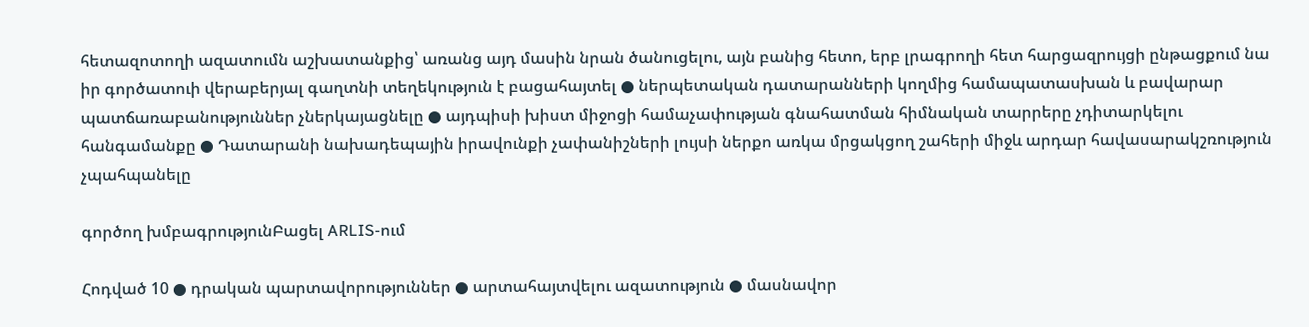հետազոտողի ազատումն աշխատանքից՝ առանց այդ մասին նրան ծանուցելու, այն բանից հետո, երբ լրագրողի հետ հարցազրույցի ընթացքում նա իր գործատուի վերաբերյալ գաղտնի տեղեկություն է բացահայտել ● ներպետական դատարանների կողմից համապատասխան և բավարար պատճառաբանություններ չներկայացնելը ● այդպիսի խիստ միջոցի համաչափության գնահատման հիմնական տարրերը չդիտարկելու հանգամանքը ● Դատարանի նախադեպային իրավունքի չափանիշների լույսի ներքո առկա մրցակցող շահերի միջև արդար հավասարակշռություն չպահպանելը

գործող խմբագրությունԲացել ARLIS-ում

Հոդված 10 ● դրական պարտավորություններ ● արտահայտվելու ազատություն ● մասնավոր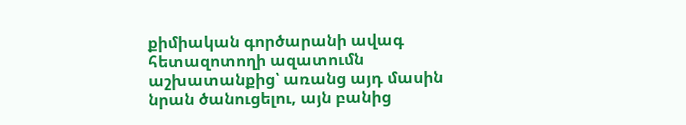քիմիական գործարանի ավագ հետազոտողի ազատումն աշխատանքից՝ առանց այդ մասին նրան ծանուցելու, այն բանից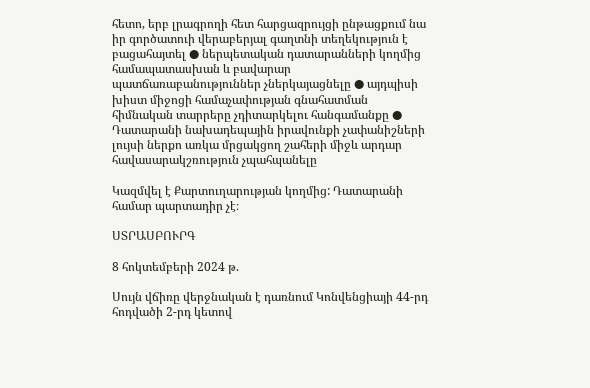հետո, երբ լրագրողի հետ հարցազրույցի ընթացքում նա իր գործատուի վերաբերյալ գաղտնի տեղեկություն է բացահայտել ● ներպետական դատարանների կողմից համապատասխան և բավարար պատճառաբանություններ չներկայացնելը ● այդպիսի խիստ միջոցի համաչափության գնահատման հիմնական տարրերը չդիտարկելու հանգամանքը ● Դատարանի նախադեպային իրավունքի չափանիշների լույսի ներքո առկա մրցակցող շահերի միջև արդար հավասարակշռություն չպահպանելը

Կազմվել է Քարտուղարության կողմից: Դատարանի համար պարտադիր չէ։

ՍՏՐԱՍԲՈՒՐԳ

8 հոկտեմբերի 2024 թ.

Սույն վճիռը վերջնական է դառնում Կոնվենցիայի 44-րդ հոդվածի 2-րդ կետով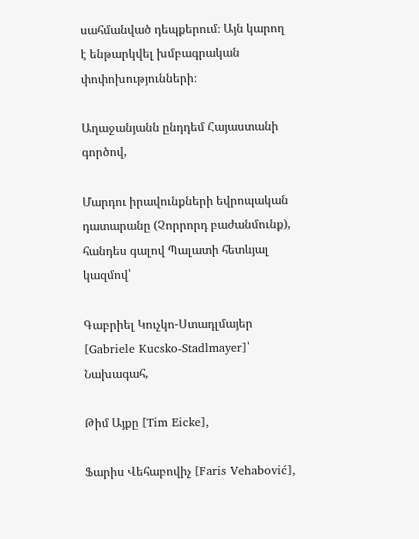սահմանված դեպքերում։ Այն կարող է ենթարկվել խմբագրական փոփոխությունների։

Աղաջանյանն ընդդեմ Հայաստանի գործով,

Մարդու իրավունքների եվրոպական դատարանը (Չորրորդ բաժանմունք), հանդես գալով Պալատի հետևյալ կազմով՝

Գաբրիել Կուչկո-Ստադլմայեր [Gabriele Kucsko-Stadlmayer]՝ Նախագահ,

Թիմ Այքը [Tim Eicke],

Ֆարիս Վեհաբովիչ [Faris Vehabović],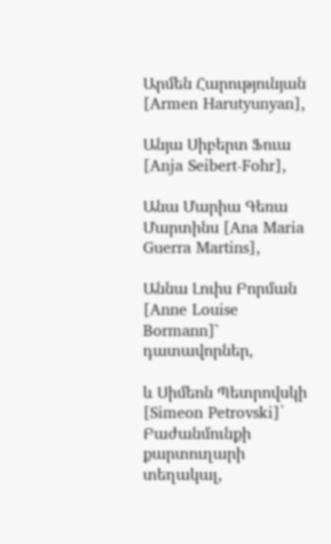Արմեն Հարությունյան [Armen Harutyunyan],

Անյա Սիբերտ Ֆուա [Anja Seibert-Fohr],

Անա Մարիա Գեռա Մարտինս [Ana Maria Guerra Martins],

Աննա Լուիս Բորման [Anne Louise Bormann]` դատավորներ,

և Սիմեոն Պետրովսկի [Simeon Petrovski]՝ Բաժանմունքի քարտուղարի տեղակալ,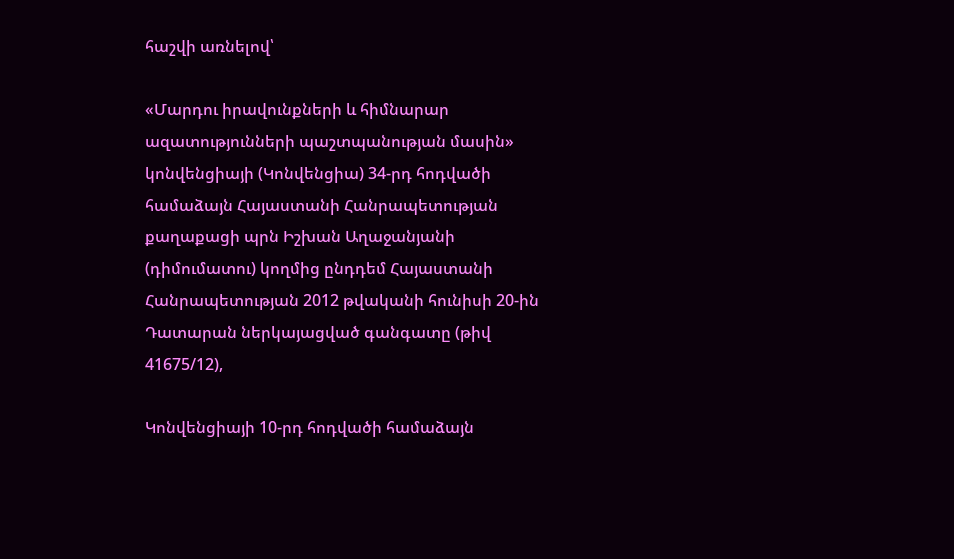հաշվի առնելով՝

«Մարդու իրավունքների և հիմնարար ազատությունների պաշտպանության մասին» կոնվենցիայի (Կոնվենցիա) 34-րդ հոդվածի համաձայն Հայաստանի Հանրապետության քաղաքացի պրն Իշխան Աղաջանյանի (դիմումատու) կողմից ընդդեմ Հայաստանի Հանրապետության 2012 թվականի հունիսի 20-ին Դատարան ներկայացված գանգատը (թիվ 41675/12),

Կոնվենցիայի 10-րդ հոդվածի համաձայն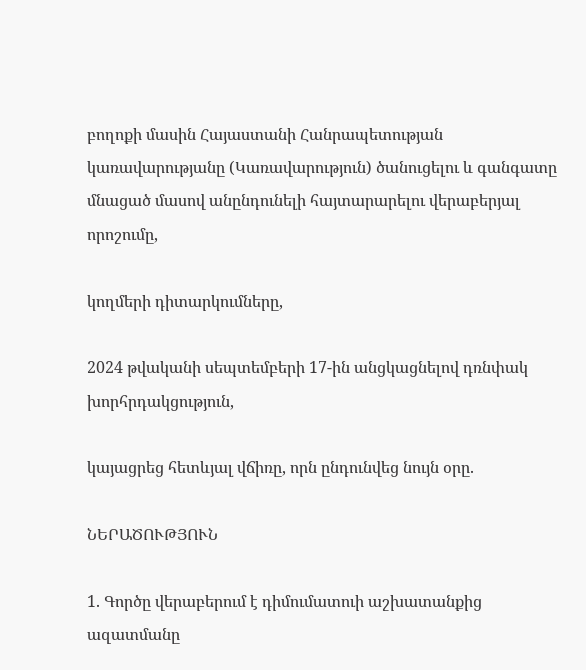բողոքի մասին Հայաստանի Հանրապետության կառավարությանը (Կառավարություն) ծանուցելու և գանգատը մնացած մասով անընդունելի հայտարարելու վերաբերյալ որոշումը,

կողմերի դիտարկումները,

2024 թվականի սեպտեմբերի 17-ին անցկացնելով դռնփակ խորհրդակցություն,

կայացրեց հետևյալ վճիռը, որն ընդունվեց նույն օրը.

ՆԵՐԱԾՈՒԹՅՈՒՆ

1. Գործը վերաբերում է դիմումատուի աշխատանքից ազատմանը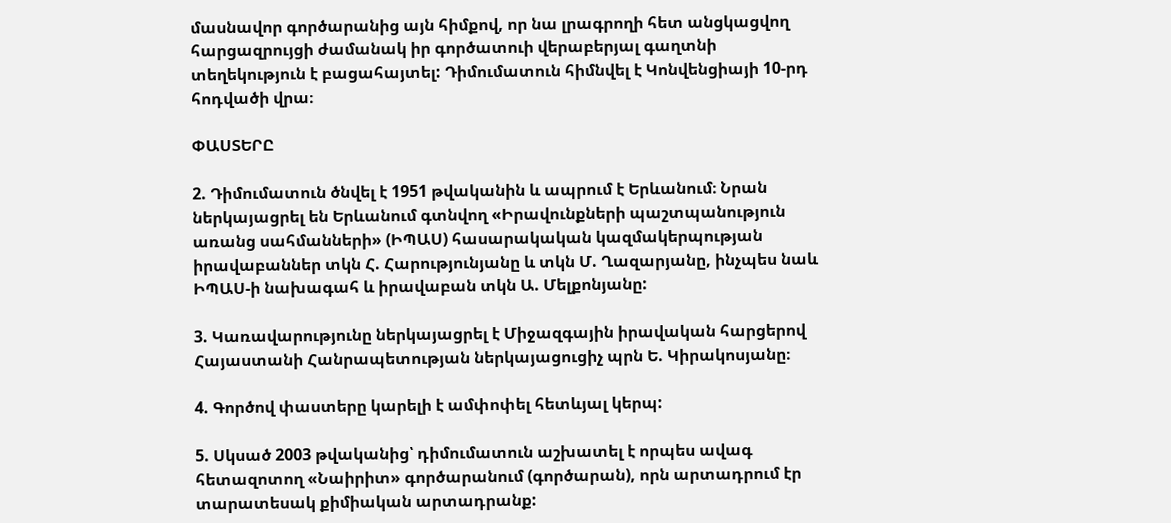մասնավոր գործարանից այն հիմքով, որ նա լրագրողի հետ անցկացվող հարցազրույցի ժամանակ իր գործատուի վերաբերյալ գաղտնի տեղեկություն է բացահայտել: Դիմումատուն հիմնվել է Կոնվենցիայի 10-րդ հոդվածի վրա։

ՓԱՍՏԵՐԸ

2. Դիմումատուն ծնվել է 1951 թվականին և ապրում է Երևանում։ Նրան ներկայացրել են Երևանում գտնվող «Իրավունքների պաշտպանություն առանց սահմանների» (ԻՊԱՍ) հասարակական կազմակերպության իրավաբաններ տկն Հ. Հարությունյանը և տկն Մ. Ղազարյանը, ինչպես նաև ԻՊԱՍ-ի նախագահ և իրավաբան տկն Ա. Մելքոնյանը:

3. Կառավարությունը ներկայացրել է Միջազգային իրավական հարցերով Հայաստանի Հանրապետության ներկայացուցիչ պրն Ե. Կիրակոսյանը։

4. Գործով փաստերը կարելի է ամփոփել հետևյալ կերպ:

5. Սկսած 2003 թվականից՝ դիմումատուն աշխատել է որպես ավագ հետազոտող «Նաիրիտ» գործարանում (գործարան), որն արտադրում էր տարատեսակ քիմիական արտադրանք: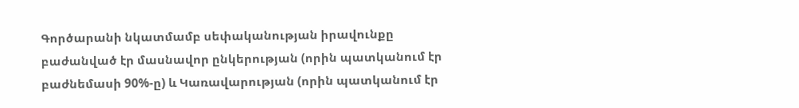Գործարանի նկատմամբ սեփականության իրավունքը բաժանված էր մասնավոր ընկերության (որին պատկանում էր բաժնեմասի 90%-ը) և Կառավարության (որին պատկանում էր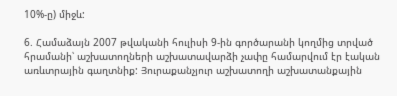10%-ը) միջև:

6. Համաձայն 2007 թվականի հուլիսի 9-ին գործարանի կողմից տրված հրամանի՝ աշխատողների աշխատավարձի չափը համարվում էր էական առևտրային գաղտնիք: Յուրաքանչյուր աշխատողի աշխատանքային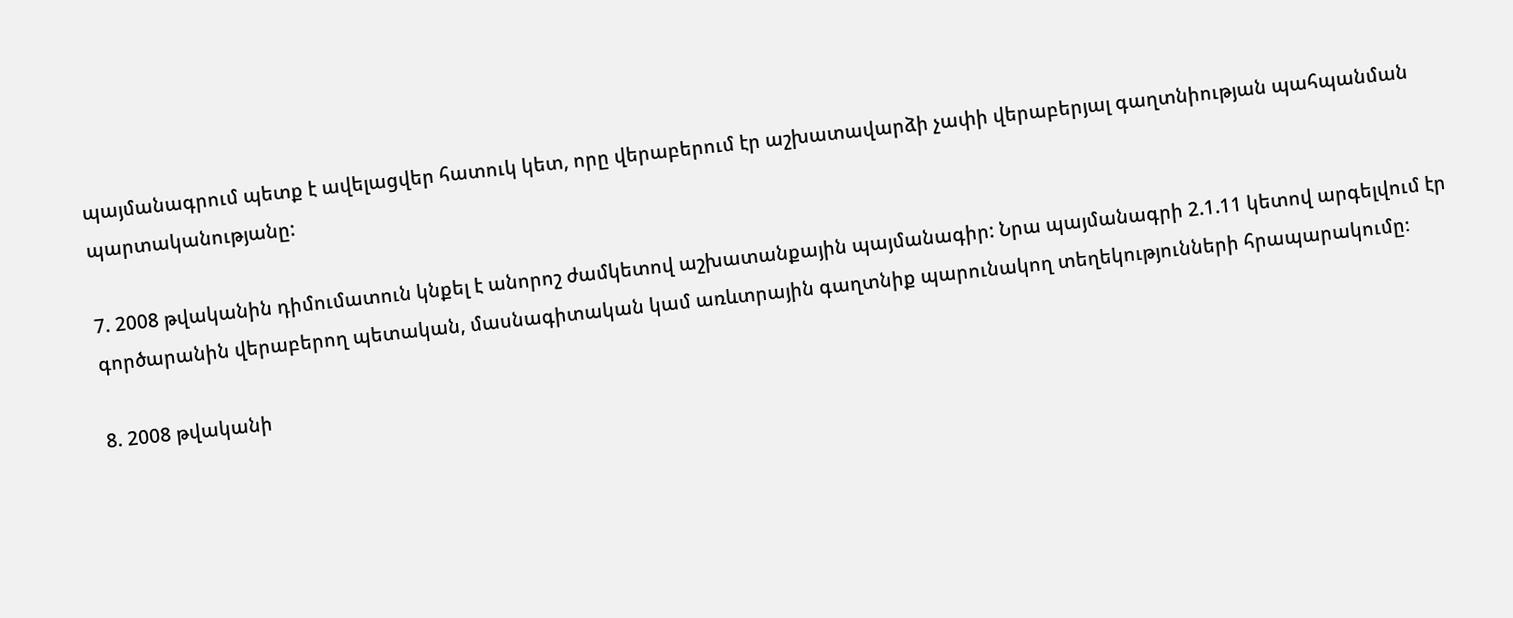պայմանագրում պետք է ավելացվեր հատուկ կետ, որը վերաբերում էր աշխատավարձի չափի վերաբերյալ գաղտնիության պահպանման պարտականությանը:

7. 2008 թվականին դիմումատուն կնքել է անորոշ ժամկետով աշխատանքային պայմանագիր: Նրա պայմանագրի 2.1.11 կետով արգելվում էր գործարանին վերաբերող պետական, մասնագիտական կամ առևտրային գաղտնիք պարունակող տեղեկությունների հրապարակումը։

8. 2008 թվականի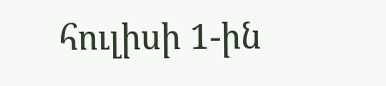հուլիսի 1-ին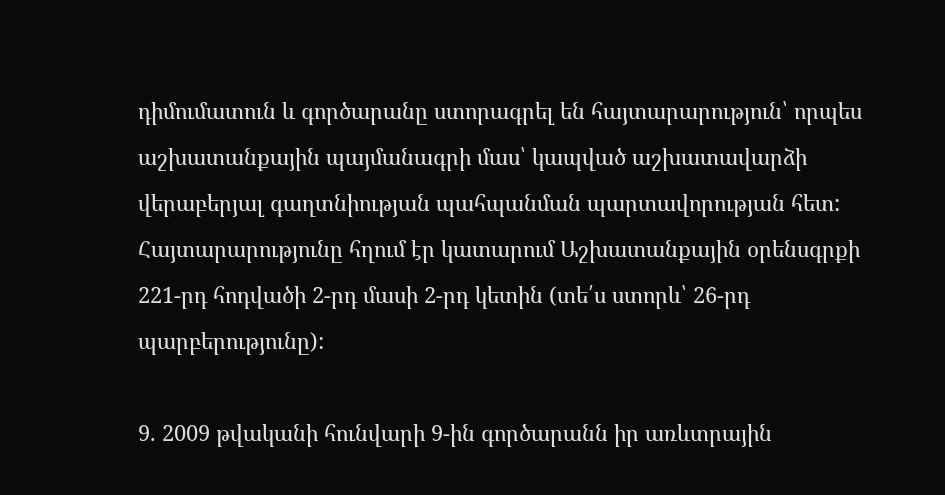դիմումատուն և գործարանը ստորագրել են հայտարարություն՝ որպես աշխատանքային պայմանագրի մաս՝ կապված աշխատավարձի վերաբերյալ գաղտնիության պահպանման պարտավորության հետ: Հայտարարությունը հղում էր կատարում Աշխատանքային օրենսգրքի 221-րդ հոդվածի 2-րդ մասի 2-րդ կետին (տե՛ս ստորև՝ 26-րդ պարբերությունը):

9. 2009 թվականի հունվարի 9-ին գործարանն իր առևտրային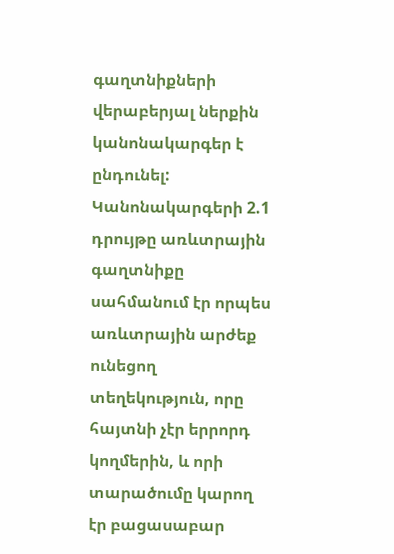գաղտնիքների վերաբերյալ ներքին կանոնակարգեր է ընդունել: Կանոնակարգերի 2.1 դրույթը առևտրային գաղտնիքը սահմանում էր որպես առևտրային արժեք ունեցող տեղեկություն, որը հայտնի չէր երրորդ կողմերին, և որի տարածումը կարող էր բացասաբար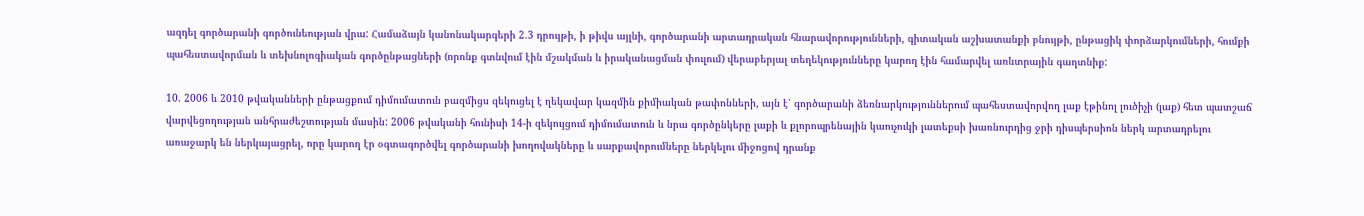ազդել գործարանի գործունեության վրա: Համաձայն կանոնակարգերի 2.3 դրույթի, ի թիվս այլնի, գործարանի արտադրական հնարավորությունների, գիտական աշխատանքի բնույթի, ընթացիկ փորձարկումների, հումքի պահեստավորման և տեխնոլոգիական գործընթացների (որոնք գտնվում էին մշակման և իրականացման փուլում) վերաբերյալ տեղեկությունները կարող էին համարվել առևտրային գաղտնիք:

10. 2006 և 2010 թվականների ընթացքում դիմումատուն բազմիցս զեկուցել է ղեկավար կազմին քիմիական թափոնների, այն է՝ գործարանի ձեռնարկություններում պահեստավորվող լաք էթինոլ լուծիչի (լաք) հետ պատշաճ վարվեցողության անհրաժեշտության մասին: 2006 թվականի հունիսի 14-ի զեկույցում դիմումատուն և նրա գործընկերը լաքի և քլորոպրենային կաուչուկի լատեքսի խառնուրդից ջրի դիսպերսիոն ներկ արտադրելու առաջարկ են ներկայացրել, որը կարող էր օգտագործվել գործարանի խողովակները և սարքավորումները ներկելու միջոցով դրանք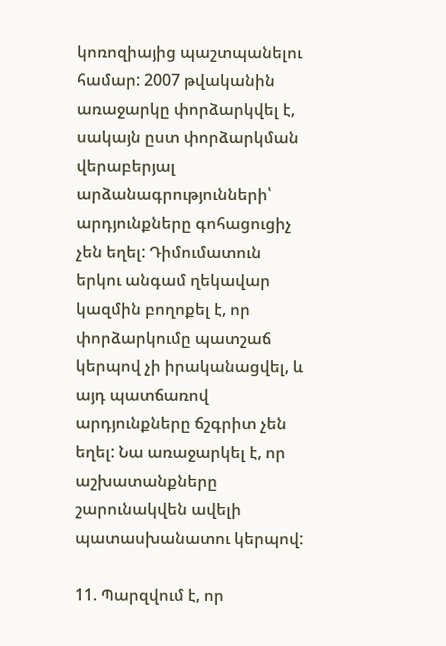կոռոզիայից պաշտպանելու համար: 2007 թվականին առաջարկը փորձարկվել է, սակայն ըստ փորձարկման վերաբերյալ արձանագրությունների՝ արդյունքները գոհացուցիչ չեն եղել: Դիմումատուն երկու անգամ ղեկավար կազմին բողոքել է, որ փորձարկումը պատշաճ կերպով չի իրականացվել, և այդ պատճառով արդյունքները ճշգրիտ չեն եղել: Նա առաջարկել է, որ աշխատանքները շարունակվեն ավելի պատասխանատու կերպով:

11. Պարզվում է, որ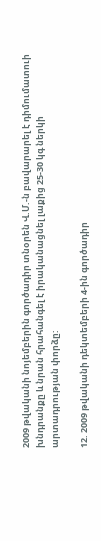2009 թվականի նոյեմբերին գործադիր տնօրեն Վ.Մ.-ն բավարարել է դիմումատուի խնդրանքը և նրան հրահանգել է իրականացնել լաքից 25-30 կգ ներկի արտադրության փորձը:

12. 2009 թվականի դեկտեմբերի 4-ին գործադիր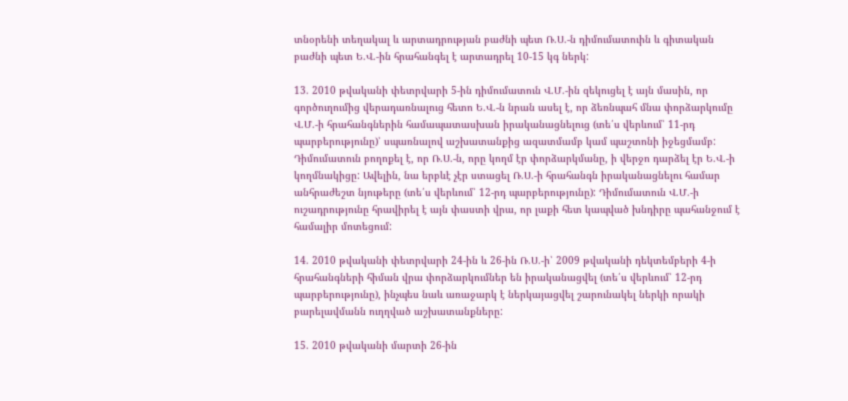տնօրենի տեղակալ և արտադրության բաժնի պետ Ռ.Ս.-ն դիմումատուին և գիտական բաժնի պետ Ե.Վ.-ին հրահանգել է արտադրել 10-15 կգ ներկ:

13. 2010 թվականի փետրվարի 5-ին դիմումատուն Վ.Մ.-ին զեկուցել է այն մասին, որ գործուղումից վերադառնալուց հետո Ե.Վ.-ն նրան ասել է, որ ձեռնպահ մնա փորձարկումը Վ.Մ.-ի հրահանգներին համապատասխան իրականացնելուց (տե՛ս վերևում՝ 11-րդ պարբերությունը)՝ սպառնալով աշխատանքից ազատմամբ կամ պաշտոնի իջեցմամբ: Դիմումատուն բողոքել է, որ Ռ.Ս.-ն, որը կողմ էր փորձարկմանը, ի վերջո դարձել էր Ե.Վ.-ի կողմնակիցը: Ավելին, նա երբևէ չէր ստացել Ռ.Ս.-ի հրահանգն իրականացնելու համար անհրաժեշտ նյութերը (տե՛ս վերևում՝ 12-րդ պարբերությունը): Դիմումատուն Վ.Մ.-ի ուշադրությունը հրավիրել է այն փաստի վրա, որ լաքի հետ կապված խնդիրը պահանջում է համալիր մոտեցում:

14. 2010 թվականի փետրվարի 24-ին և 26-ին Ռ.Ս.-ի՝ 2009 թվականի դեկտեմբերի 4-ի հրահանգների հիման վրա փորձարկումներ են իրականացվել (տե՛ս վերևում՝ 12-րդ պարբերությունը), ինչպես նաև առաջարկ է ներկայացվել շարունակել ներկի որակի բարելավմանն ուղղված աշխատանքները:

15. 2010 թվականի մարտի 26-ին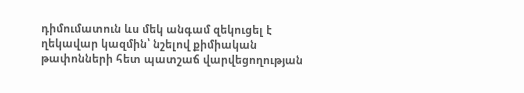դիմումատուն ևս մեկ անգամ զեկուցել է ղեկավար կազմին՝ նշելով քիմիական թափոնների հետ պատշաճ վարվեցողության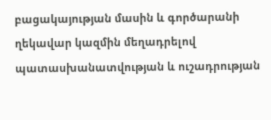բացակայության մասին և գործարանի ղեկավար կազմին մեղադրելով պատասխանատվության և ուշադրության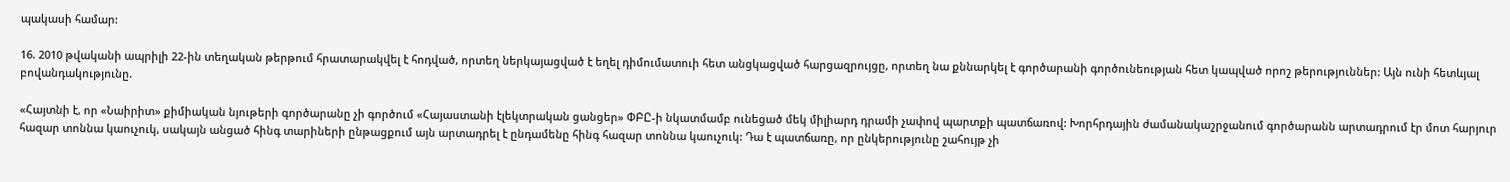պակասի համար:

16. 2010 թվականի ապրիլի 22-ին տեղական թերթում հրատարակվել է հոդված, որտեղ ներկայացված է եղել դիմումատուի հետ անցկացված հարցազրույցը, որտեղ նա քննարկել է գործարանի գործունեության հետ կապված որոշ թերություններ: Այն ունի հետևյալ բովանդակությունը.

«Հայտնի է, որ «Նաիրիտ» քիմիական նյութերի գործարանը չի գործում «Հայաստանի էլեկտրական ցանցեր» ՓԲԸ-ի նկատմամբ ունեցած մեկ միլիարդ դրամի չափով պարտքի պատճառով: Խորհրդային ժամանակաշրջանում գործարանն արտադրում էր մոտ հարյուր հազար տոննա կաուչուկ, սակայն անցած հինգ տարիների ընթացքում այն արտադրել է ընդամենը հինգ հազար տոննա կաուչուկ: Դա է պատճառը, որ ընկերությունը շահույթ չի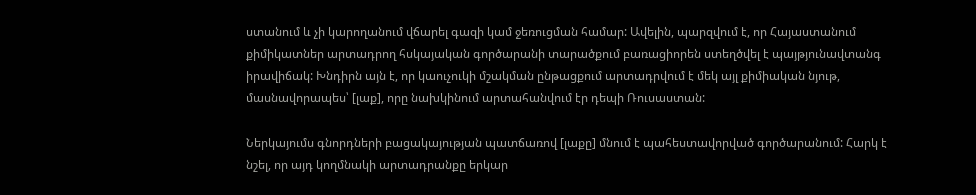ստանում և չի կարողանում վճարել գազի կամ ջեռուցման համար: Ավելին, պարզվում է, որ Հայաստանում քիմիկատներ արտադրող հսկայական գործարանի տարածքում բառացիորեն ստեղծվել է պայթյունավտանգ իրավիճակ: Խնդիրն այն է, որ կաուչուկի մշակման ընթացքում արտադրվում է մեկ այլ քիմիական նյութ, մասնավորապես՝ [լաք], որը նախկինում արտահանվում էր դեպի Ռուսաստան:

Ներկայումս գնորդների բացակայության պատճառով [լաքը] մնում է պահեստավորված գործարանում: Հարկ է նշել, որ այդ կողմնակի արտադրանքը երկար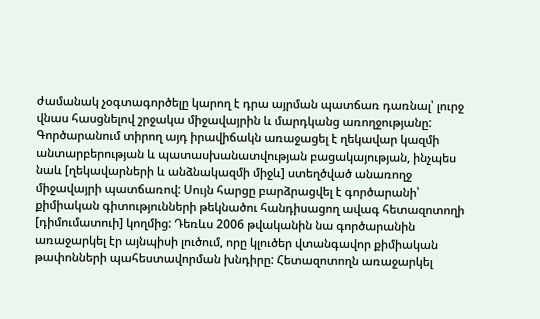ժամանակ չօգտագործելը կարող է դրա այրման պատճառ դառնալ՝ լուրջ վնաս հասցնելով շրջակա միջավայրին և մարդկանց առողջությանը: Գործարանում տիրող այդ իրավիճակն առաջացել է ղեկավար կազմի անտարբերության և պատասխանատվության բացակայության, ինչպես նաև [ղեկավարների և անձնակազմի միջև] ստեղծված անառողջ միջավայրի պատճառով: Սույն հարցը բարձրացվել է գործարանի՝ քիմիական գիտությունների թեկնածու հանդիսացող ավագ հետազոտողի [դիմումատուի] կողմից: Դեռևս 2006 թվականին նա գործարանին առաջարկել էր այնպիսի լուծում, որը կլուծեր վտանգավոր քիմիական թափոնների պահեստավորման խնդիրը: Հետազոտողն առաջարկել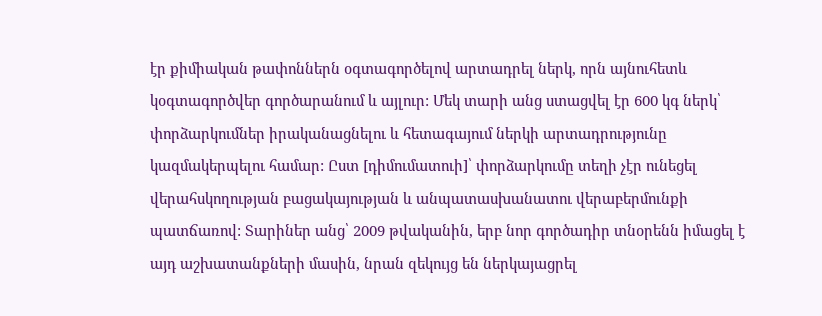էր քիմիական թափոններն օգտագործելով արտադրել ներկ, որն այնուհետև կօգտագործվեր գործարանում և այլուր: Մեկ տարի անց ստացվել էր 600 կգ ներկ՝ փորձարկումներ իրականացնելու և հետագայում ներկի արտադրությունը կազմակերպելու համար: Ըստ [դիմումատուի]՝ փորձարկումը տեղի չէր ունեցել վերահսկողության բացակայության և անպատասխանատու վերաբերմունքի պատճառով: Տարիներ անց՝ 2009 թվականին, երբ նոր գործադիր տնօրենն իմացել է այդ աշխատանքների մասին, նրան զեկույց են ներկայացրել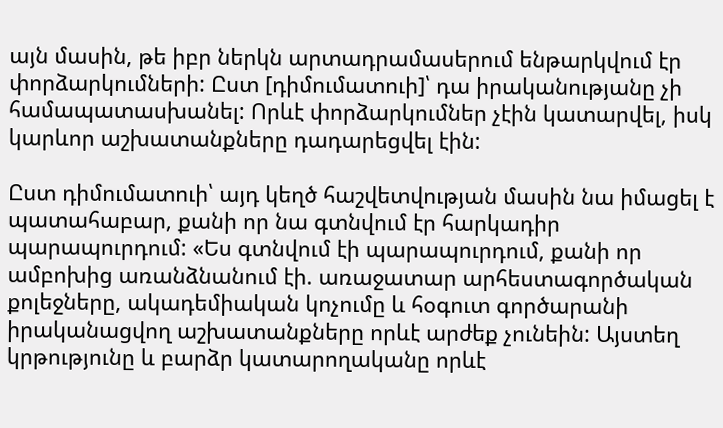այն մասին, թե իբր ներկն արտադրամասերում ենթարկվում էր փորձարկումների: Ըստ [դիմումատուի]՝ դա իրականությանը չի համապատասխանել: Որևէ փորձարկումներ չէին կատարվել, իսկ կարևոր աշխատանքները դադարեցվել էին:

Ըստ դիմումատուի՝ այդ կեղծ հաշվետվության մասին նա իմացել է պատահաբար, քանի որ նա գտնվում էր հարկադիր պարապուրդում: «Ես գտնվում էի պարապուրդում, քանի որ ամբոխից առանձնանում էի. առաջատար արհեստագործական քոլեջները, ակադեմիական կոչումը և հօգուտ գործարանի իրականացվող աշխատանքները որևէ արժեք չունեին: Այստեղ կրթությունը և բարձր կատարողականը որևէ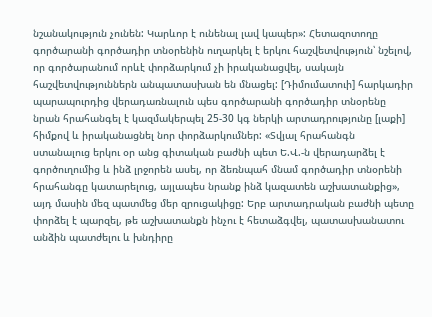նշանակություն չունեն: Կարևոր է ունենալ լավ կապեր»: Հետազոտողը գործարանի գործադիր տնօրենին ուղարկել է երկու հաշվետվություն՝ նշելով, որ գործարանում որևէ փորձարկում չի իրականացվել, սակայն հաշվետվություններն անպատասխան են մնացել: [Դիմումատուի] հարկադիր պարապուրդից վերադառնալուն պես գործարանի գործադիր տնօրենը նրան հրահանգել է կազմակերպել 25-30 կգ ներկի արտադրությունը [լաքի] հիմքով և իրականացնել նոր փորձարկումներ: «Տվյալ հրահանգն ստանալուց երկու օր անց գիտական բաժնի պետ Ե.Վ.-ն վերադարձել է գործուղումից և ինձ լրջորեն ասել, որ ձեռնպահ մնամ գործադիր տնօրենի հրահանգը կատարելուց, այլապես նրանք ինձ կազատեն աշխատանքից», այդ մասին մեզ պատմեց մեր զրուցակիցը: Երբ արտադրական բաժնի պետը փորձել է պարզել, թե աշխատանքն ինչու է հետաձգվել, պատասխանատու անձին պատժելու և խնդիրը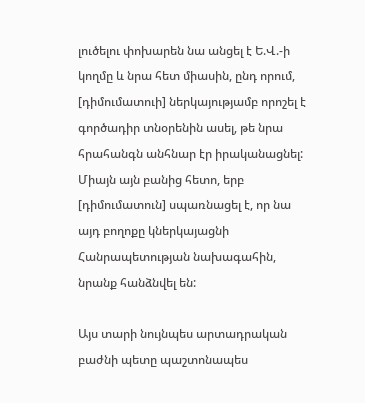լուծելու փոխարեն նա անցել է Ե.Վ.-ի կողմը և նրա հետ միասին, ընդ որում, [դիմումատուի] ներկայությամբ որոշել է գործադիր տնօրենին ասել, թե նրա հրահանգն անհնար էր իրականացնել: Միայն այն բանից հետո, երբ [դիմումատուն] սպառնացել է, որ նա այդ բողոքը կներկայացնի Հանրապետության նախագահին, նրանք հանձնվել են:

Այս տարի նույնպես արտադրական բաժնի պետը պաշտոնապես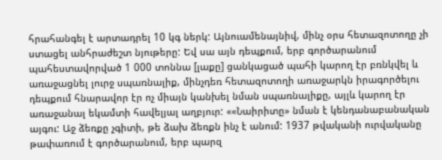հրահանգել է արտադրել 10 կգ ներկ: Այնուամենայնիվ, մինչ օրս հետազոտողը չի ստացել անհրաժեշտ նյութերը: Եվ սա այն դեպքում, երբ գործարանում պահեստավորված 1 000 տոննա [լաքը] ցանկացած պահի կարող էր բռնկվել և առաջացնել լուրջ սպառնալիք, մինչդեռ հետազոտողի առաջարկն իրագործելու դեպքում հնարավոր էր ոչ միայն կանխել նման սպառնալիքը, այլև կարող էր առաջանալ եկամտի հավելյալ աղբյուր: ««Նաիրիտը» նման է կենդանաբանական այգու: Աջ ձեռքը չգիտի, թե ձախ ձեռքն ինչ է անում: 1937 թվականի ուրվականը թափառում է գործարանում, երբ պարզ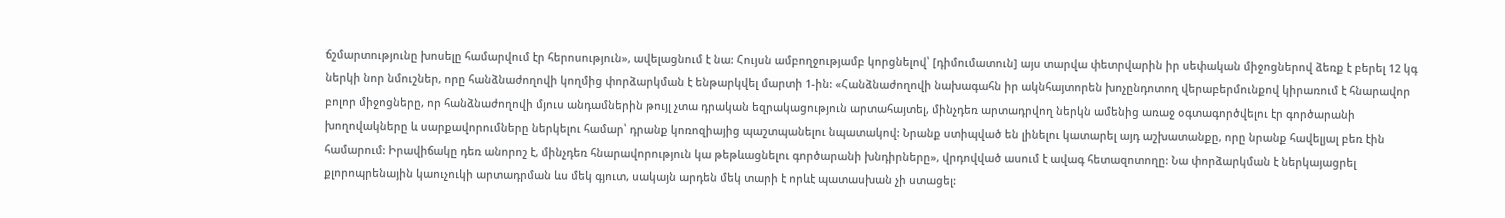ճշմարտությունը խոսելը համարվում էր հերոսություն», ավելացնում է նա: Հույսն ամբողջությամբ կորցնելով՝ [դիմումատուն] այս տարվա փետրվարին իր սեփական միջոցներով ձեռք է բերել 12 կգ ներկի նոր նմուշներ, որը հանձնաժողովի կողմից փորձարկման է ենթարկվել մարտի 1-ին: «Հանձնաժողովի նախագահն իր ակնհայտորեն խոչընդոտող վերաբերմունքով կիրառում է հնարավոր բոլոր միջոցները, որ հանձնաժողովի մյուս անդամներին թույլ չտա դրական եզրակացություն արտահայտել, մինչդեռ արտադրվող ներկն ամենից առաջ օգտագործվելու էր գործարանի խողովակները և սարքավորումները ներկելու համար՝ դրանք կոռոզիայից պաշտպանելու նպատակով: Նրանք ստիպված են լինելու կատարել այդ աշխատանքը, որը նրանք հավելյալ բեռ էին համարում: Իրավիճակը դեռ անորոշ է, մինչդեռ հնարավորություն կա թեթևացնելու գործարանի խնդիրները», վրդովված ասում է ավագ հետազոտողը: Նա փորձարկման է ներկայացրել քլորոպրենային կաուչուկի արտադրման ևս մեկ գյուտ, սակայն արդեն մեկ տարի է որևէ պատասխան չի ստացել: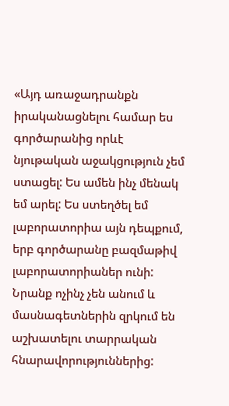«Այդ առաջադրանքն իրականացնելու համար ես գործարանից որևէ նյութական աջակցություն չեմ ստացել: Ես ամեն ինչ մենակ եմ արել: Ես ստեղծել եմ լաբորատորիա այն դեպքում, երբ գործարանը բազմաթիվ լաբորատորիաներ ունի: Նրանք ոչինչ չեն անում և մասնագետներին զրկում են աշխատելու տարրական հնարավորություններից: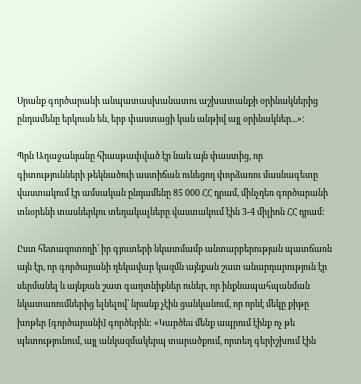Սրանք գործարանի անպատասխանատու աշխատանքի օրինակներից ընդամենը երկուսն են, երբ փաստացի կան անթիվ այլ օրինակներ...»։

Պրն Աղաջանյանը հիասթափված էր նաև այն փաստից, որ գիտությունների թեկնածուի աստիճան ունեցող փորձառու մասնագետը վաստակում էր ամսական ընդամենը 85 000 ՀՀ դրամ, մինչդեռ գործարանի տնօրենի տասներկու տեղակալները վաստակում էին 3-4 միլիոն ՀՀ դրամ:

Ըստ հետազոտողի՝ իր գյուտերի նկատմամբ անտարբերության պատճառն այն էր, որ գործարանի ղեկավար կազմն այնքան շատ անարդարություն էր սերմանել և այնքան շատ գաղտնիքներ ուներ, որ ինքնապահպանման նկատառումներից ելնելով՝ նրանք չէին ցանկանում, որ որևէ մեկը քիթը խոթեր [գործարանի] գործերին: «Կարծես մենք ապրում էինք ոչ թե պետությունում, այլ անկազմակերպ տարածքում, որտեղ գերիշխում էին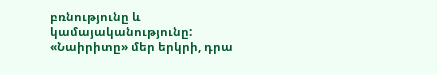բռնությունը և կամայականությունը: «Նաիրիտը» մեր երկրի, դրա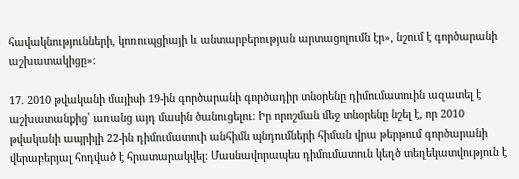հավակնությունների, կոռուպցիայի և անտարբերության արտացոլումն էր», նշում է գործարանի աշխատակիցը»:

17. 2010 թվականի մայիսի 19-ին գործարանի գործադիր տնօրենը դիմումատուին ազատել է աշխատանքից՝ առանց այդ մասին ծանուցելու: Իր որոշման մեջ տնօրենը նշել է, որ 2010 թվականի ապրիլի 22-ին դիմումատուի անհիմն պնդումների հիման վրա թերթում գործարանի վերաբերյալ հոդված է հրատարակվել: Մասնավորապես դիմումատուն կեղծ տեղեկատվություն է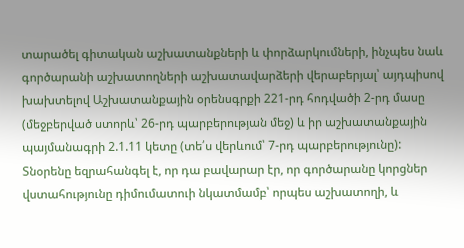տարածել գիտական աշխատանքների և փորձարկումների, ինչպես նաև գործարանի աշխատողների աշխատավարձերի վերաբերյալ՝ այդպիսով խախտելով Աշխատանքային օրենսգրքի 221-րդ հոդվածի 2-րդ մասը (մեջբերված ստորև՝ 26-րդ պարբերության մեջ) և իր աշխատանքային պայմանագրի 2.1.11 կետը (տե՛ս վերևում՝ 7-րդ պարբերությունը): Տնօրենը եզրահանգել է, որ դա բավարար էր, որ գործարանը կորցներ վստահությունը դիմումատուի նկատմամբ՝ որպես աշխատողի, և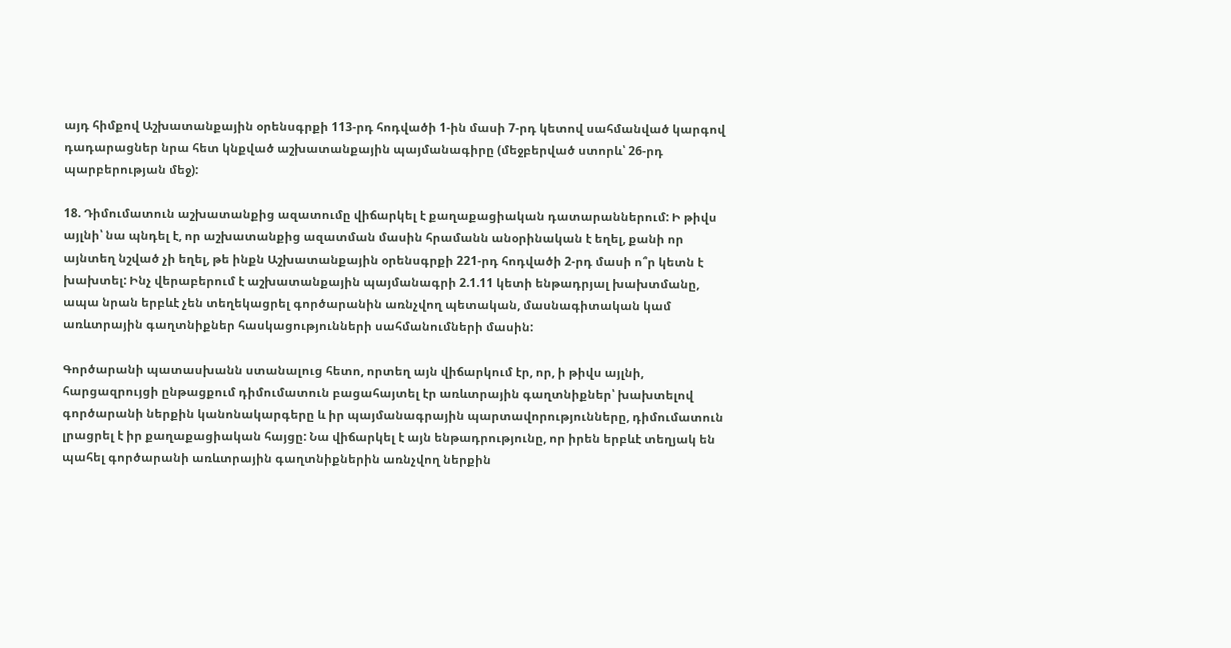այդ հիմքով Աշխատանքային օրենսգրքի 113-րդ հոդվածի 1-ին մասի 7-րդ կետով սահմանված կարգով դադարացներ նրա հետ կնքված աշխատանքային պայմանագիրը (մեջբերված ստորև՝ 26-րդ պարբերության մեջ):

18. Դիմումատուն աշխատանքից ազատումը վիճարկել է քաղաքացիական դատարաններում: Ի թիվս այլնի՝ նա պնդել է, որ աշխատանքից ազատման մասին հրամանն անօրինական է եղել, քանի որ այնտեղ նշված չի եղել, թե ինքն Աշխատանքային օրենսգրքի 221-րդ հոդվածի 2-րդ մասի ո՞ր կետն է խախտել: Ինչ վերաբերում է աշխատանքային պայմանագրի 2.1.11 կետի ենթադրյալ խախտմանը, ապա նրան երբևէ չեն տեղեկացրել գործարանին առնչվող պետական, մասնագիտական կամ առևտրային գաղտնիքներ հասկացությունների սահմանումների մասին:

Գործարանի պատասխանն ստանալուց հետո, որտեղ այն վիճարկում էր, որ, ի թիվս այլնի, հարցազրույցի ընթացքում դիմումատուն բացահայտել էր առևտրային գաղտնիքներ՝ խախտելով գործարանի ներքին կանոնակարգերը և իր պայմանագրային պարտավորությունները, դիմումատուն լրացրել է իր քաղաքացիական հայցը: Նա վիճարկել է այն ենթադրությունը, որ իրեն երբևէ տեղյակ են պահել գործարանի առևտրային գաղտնիքներին առնչվող ներքին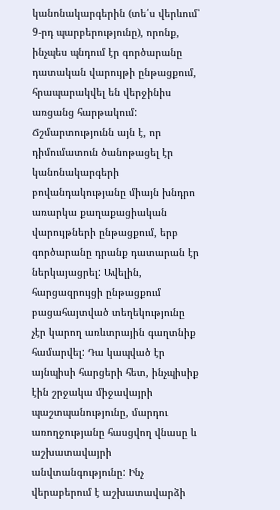կանոնակարգերին (տե՛ս վերևում՝ 9-րդ պարբերությունը), որոնք, ինչպես պնդում էր գործարանը դատական վարույթի ընթացքում, հրապարակվել են վերջինիս առցանց հարթակում: Ճշմարտությունն այն է, որ դիմումատուն ծանոթացել էր կանոնակարգերի բովանդակությանը միայն խնդրո առարկա քաղաքացիական վարույթների ընթացքում, երբ գործարանը դրանք դատարան էր ներկայացրել: Ավելին, հարցազրույցի ընթացքում բացահայտված տեղեկությունը չէր կարող առևտրային գաղտնիք համարվել: Դա կապված էր այնպիսի հարցերի հետ, ինչպիսիք էին շրջակա միջավայրի պաշտպանությունը, մարդու առողջությանը հասցվող վնասը և աշխատավայրի անվտանգությունը: Ինչ վերաբերում է աշխատավարձի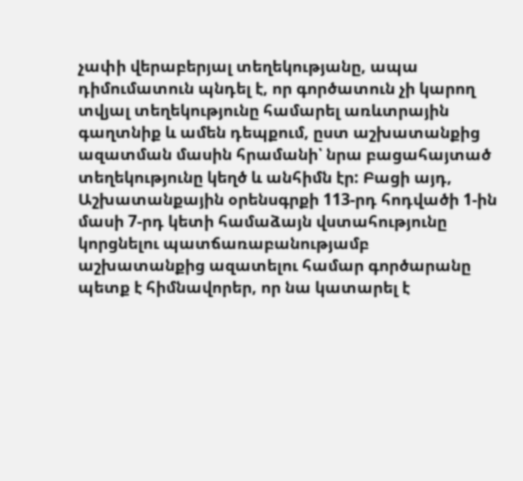չափի վերաբերյալ տեղեկությանը, ապա դիմումատուն պնդել է, որ գործատուն չի կարող տվյալ տեղեկությունը համարել առևտրային գաղտնիք և ամեն դեպքում, ըստ աշխատանքից ազատման մասին հրամանի՝ նրա բացահայտած տեղեկությունը կեղծ և անհիմն էր: Բացի այդ, Աշխատանքային օրենսգրքի 113-րդ հոդվածի 1-ին մասի 7-րդ կետի համաձայն վստահությունը կորցնելու պատճառաբանությամբ աշխատանքից ազատելու համար գործարանը պետք է հիմնավորեր, որ նա կատարել է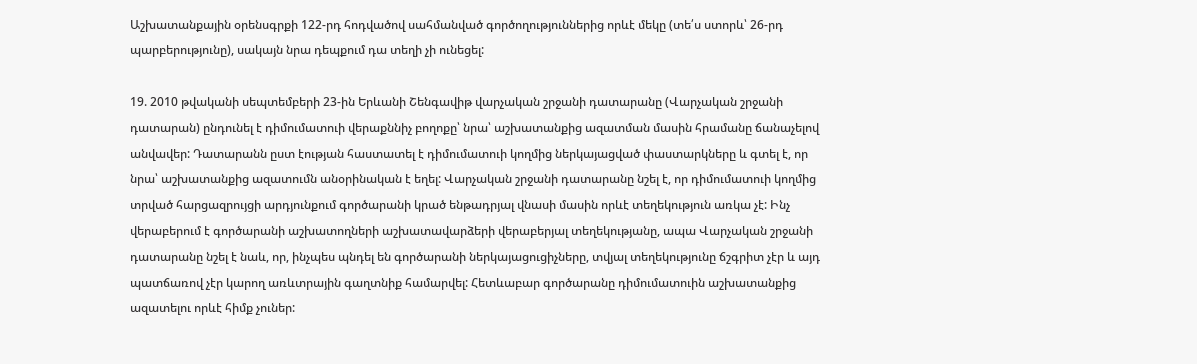Աշխատանքային օրենսգրքի 122-րդ հոդվածով սահմանված գործողություններից որևէ մեկը (տե՛ս ստորև՝ 26-րդ պարբերությունը), սակայն նրա դեպքում դա տեղի չի ունեցել:

19. 2010 թվականի սեպտեմբերի 23-ին Երևանի Շենգավիթ վարչական շրջանի դատարանը (Վարչական շրջանի դատարան) ընդունել է դիմումատուի վերաքննիչ բողոքը՝ նրա՝ աշխատանքից ազատման մասին հրամանը ճանաչելով անվավեր: Դատարանն ըստ էության հաստատել է դիմումատուի կողմից ներկայացված փաստարկները և գտել է, որ նրա՝ աշխատանքից ազատումն անօրինական է եղել: Վարչական շրջանի դատարանը նշել է, որ դիմումատուի կողմից տրված հարցազրույցի արդյունքում գործարանի կրած ենթադրյալ վնասի մասին որևէ տեղեկություն առկա չէ: Ինչ վերաբերում է գործարանի աշխատողների աշխատավարձերի վերաբերյալ տեղեկությանը, ապա Վարչական շրջանի դատարանը նշել է նաև, որ, ինչպես պնդել են գործարանի ներկայացուցիչները, տվյալ տեղեկությունը ճշգրիտ չէր և այդ պատճառով չէր կարող առևտրային գաղտնիք համարվել: Հետևաբար գործարանը դիմումատուին աշխատանքից ազատելու որևէ հիմք չուներ: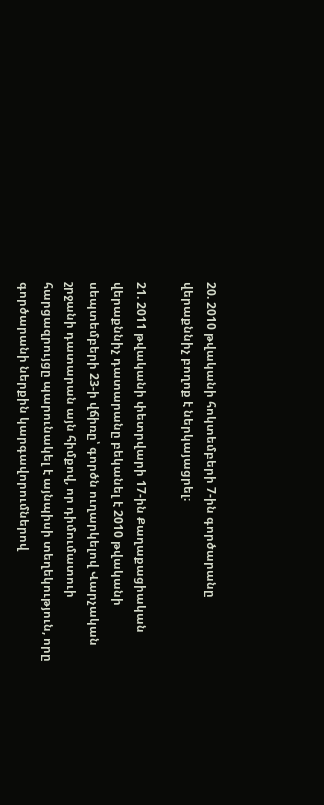20. 2010 թվականի հոկտեմբերի 7-ին գործարանը վերաքննիչ բողոք է ներկայացրել։

21. 2011 թվականի փետրվարի 17-ին Քաղաքացիական վերաքննիչ դատարանը բեկանել է 2010 թվականի սեպտեմբերի 23-ի վճիռը՝ գործն ուղարկելով Վարչական շրջանի դատարան այն հիմքով, որ դիմումատուի հարցազրույցը պարունակել է այնպիսի տեղեկություն, որը գործարանի ներքին կարգավորումներով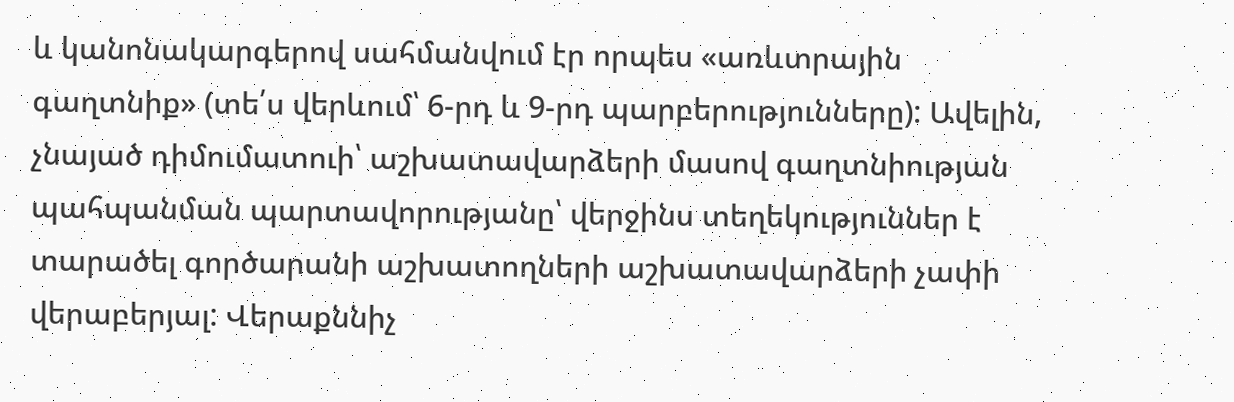և կանոնակարգերով սահմանվում էր որպես «առևտրային գաղտնիք» (տե՛ս վերևում՝ 6-րդ և 9-րդ պարբերությունները): Ավելին, չնայած դիմումատուի՝ աշխատավարձերի մասով գաղտնիության պահպանման պարտավորությանը՝ վերջինս տեղեկություններ է տարածել գործարանի աշխատողների աշխատավարձերի չափի վերաբերյալ: Վերաքննիչ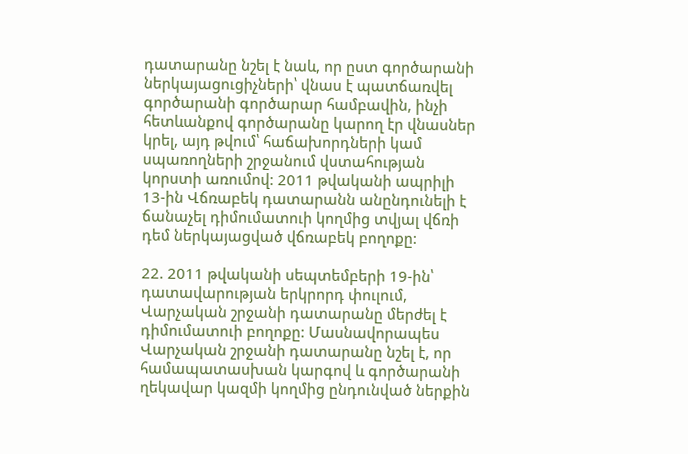դատարանը նշել է նաև, որ ըստ գործարանի ներկայացուցիչների՝ վնաս է պատճառվել գործարանի գործարար համբավին, ինչի հետևանքով գործարանը կարող էր վնասներ կրել, այդ թվում՝ հաճախորդների կամ սպառողների շրջանում վստահության կորստի առումով: 2011 թվականի ապրիլի 13-ին Վճռաբեկ դատարանն անընդունելի է ճանաչել դիմումատուի կողմից տվյալ վճռի դեմ ներկայացված վճռաբեկ բողոքը:

22. 2011 թվականի սեպտեմբերի 19-ին՝ դատավարության երկրորդ փուլում, Վարչական շրջանի դատարանը մերժել է դիմումատուի բողոքը: Մասնավորապես Վարչական շրջանի դատարանը նշել է, որ համապատասխան կարգով և գործարանի ղեկավար կազմի կողմից ընդունված ներքին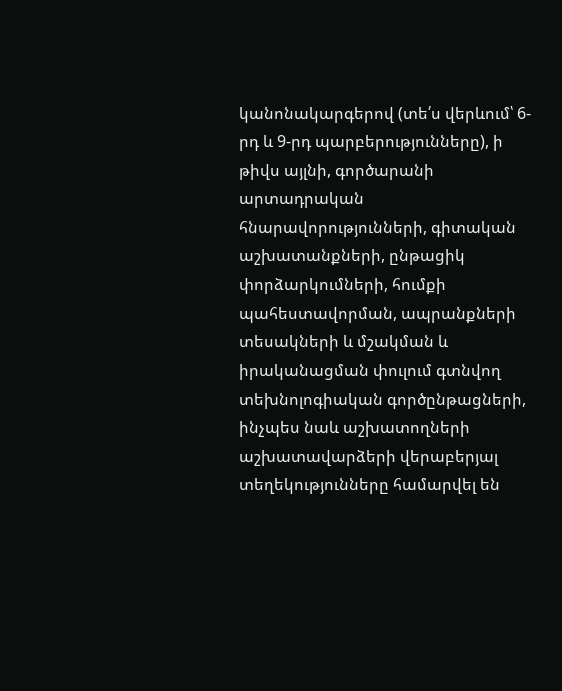կանոնակարգերով (տե՛ս վերևում՝ 6-րդ և 9-րդ պարբերությունները), ի թիվս այլնի, գործարանի արտադրական հնարավորությունների, գիտական աշխատանքների, ընթացիկ փորձարկումների, հումքի պահեստավորման, ապրանքների տեսակների և մշակման և իրականացման փուլում գտնվող տեխնոլոգիական գործընթացների, ինչպես նաև աշխատողների աշխատավարձերի վերաբերյալ տեղեկությունները համարվել են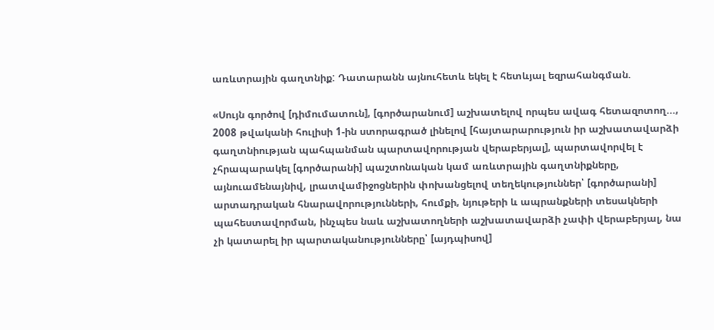առևտրային գաղտնիք: Դատարանն այնուհետև եկել է հետևյալ եզրահանգման.

«Սույն գործով [դիմումատուն], [գործարանում] աշխատելով որպես ավագ հետազոտող..., 2008 թվականի հուլիսի 1-ին ստորագրած լինելով [հայտարարություն իր աշխատավարձի գաղտնիության պահպանման պարտավորության վերաբերյալ], պարտավորվել է չհրապարակել [գործարանի] պաշտոնական կամ առևտրային գաղտնիքները, այնուամենայնիվ, լրատվամիջոցներին փոխանցելով տեղեկություններ՝ [գործարանի] արտադրական հնարավորությունների, հումքի, նյութերի և ապրանքների տեսակների պահեստավորման, ինչպես նաև աշխատողների աշխատավարձի չափի վերաբերյալ, նա չի կատարել իր պարտականությունները՝ [այդպիսով]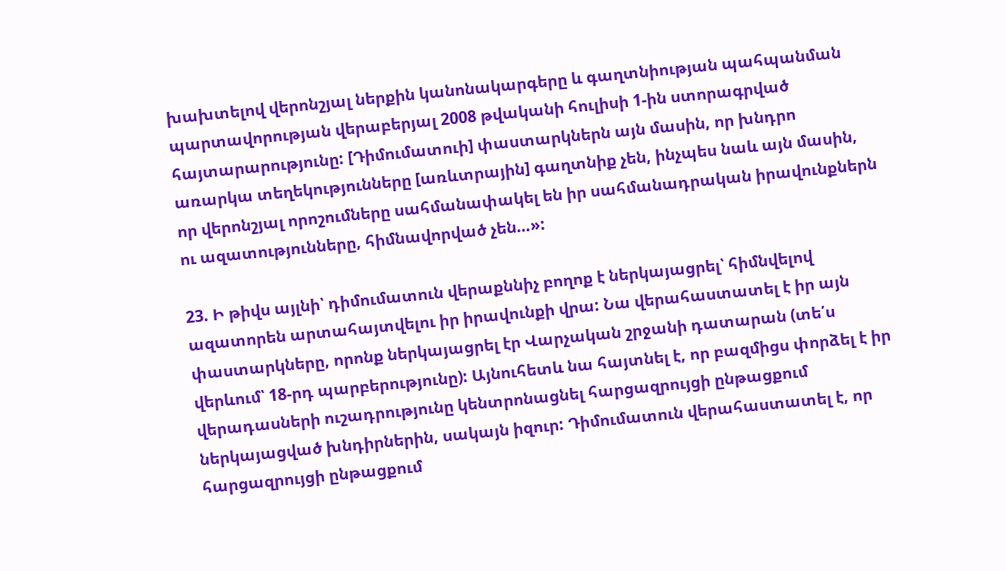խախտելով վերոնշյալ ներքին կանոնակարգերը և գաղտնիության պահպանման պարտավորության վերաբերյալ 2008 թվականի հուլիսի 1-ին ստորագրված հայտարարությունը: [Դիմումատուի] փաստարկներն այն մասին, որ խնդրո առարկա տեղեկությունները [առևտրային] գաղտնիք չեն, ինչպես նաև այն մասին, որ վերոնշյալ որոշումները սահմանափակել են իր սահմանադրական իրավունքներն ու ազատությունները, հիմնավորված չեն…»:

23. Ի թիվս այլնի՝ դիմումատուն վերաքննիչ բողոք է ներկայացրել՝ հիմնվելով ազատորեն արտահայտվելու իր իրավունքի վրա: Նա վերահաստատել է իր այն փաստարկները, որոնք ներկայացրել էր Վարչական շրջանի դատարան (տե՛ս վերևում՝ 18-րդ պարբերությունը): Այնուհետև նա հայտնել է, որ բազմիցս փորձել է իր վերադասների ուշադրությունը կենտրոնացնել հարցազրույցի ընթացքում ներկայացված խնդիրներին, սակայն իզուր: Դիմումատուն վերահաստատել է, որ հարցազրույցի ընթացքում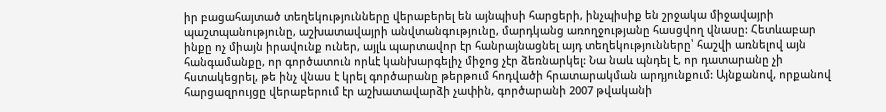իր բացահայտած տեղեկությունները վերաբերել են այնպիսի հարցերի, ինչպիսիք են շրջակա միջավայրի պաշտպանությունը, աշխատավայրի անվտանգությունը, մարդկանց առողջությանը հասցվող վնասը: Հետևաբար ինքը ոչ միայն իրավունք ուներ, այլև պարտավոր էր հանրայնացնել այդ տեղեկությունները՝ հաշվի առնելով այն հանգամանքը, որ գործատուն որևէ կանխարգելիչ միջոց չէր ձեռնարկել: Նա նաև պնդել է, որ դատարանը չի հստակեցրել, թե ինչ վնաս է կրել գործարանը թերթում հոդվածի հրատարակման արդյունքում: Այնքանով, որքանով հարցազրույցը վերաբերում էր աշխատավարձի չափին, գործարանի 2007 թվականի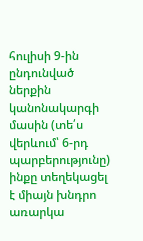հուլիսի 9-ին ընդունված ներքին կանոնակարգի մասին (տե՛ս վերևում՝ 6-րդ պարբերությունը) ինքը տեղեկացել է միայն խնդրո առարկա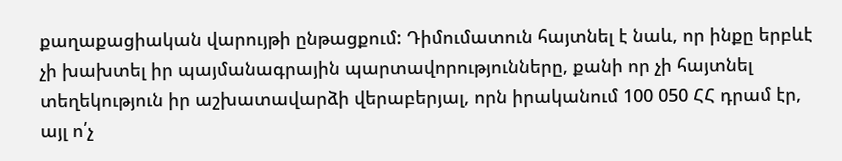քաղաքացիական վարույթի ընթացքում: Դիմումատուն հայտնել է նաև, որ ինքը երբևէ չի խախտել իր պայմանագրային պարտավորությունները, քանի որ չի հայտնել տեղեկություն իր աշխատավարձի վերաբերյալ, որն իրականում 100 050 ՀՀ դրամ էր, այլ ո՛չ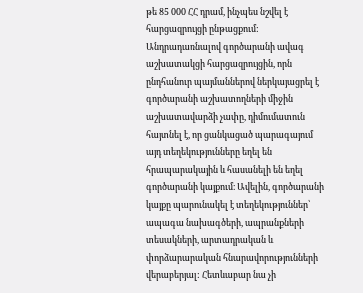թե 85 000 ՀՀ դրամ, ինչպես նշվել է հարցազրույցի ընթացքում: Անդրադառնալով գործարանի ավագ աշխատակցի հարցազրույցին, որն ընդհանուր պայմաններով ներկայացրել է գործարանի աշխատողների միջին աշխատավարձի չափը, դիմումատուն հայտնել է, որ ցանկացած պարագայում այդ տեղեկությունները եղել են հրապարակային և հասանելի են եղել գործարանի կայքում։ Ավելին, գործարանի կայքը պարունակել է տեղեկություններ՝ ապագա նախագծերի, ապրանքների տեսակների, արտադրական և փորձարարական հնարավորությունների վերաբերյալ: Հետևաբար նա չի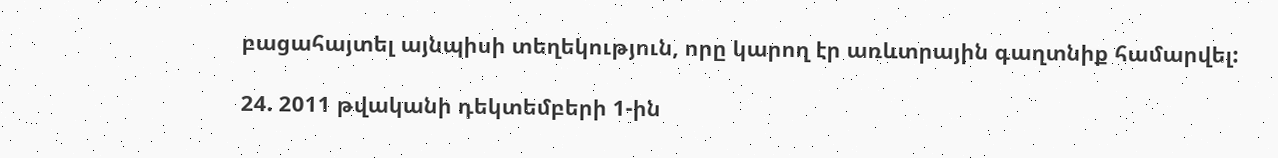բացահայտել այնպիսի տեղեկություն, որը կարող էր առևտրային գաղտնիք համարվել:

24. 2011 թվականի դեկտեմբերի 1-ին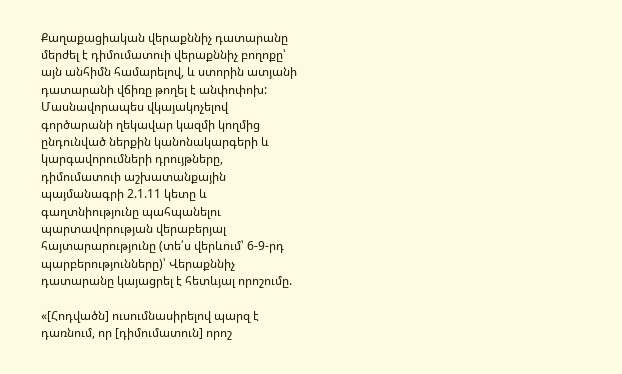Քաղաքացիական վերաքննիչ դատարանը մերժել է դիմումատուի վերաքննիչ բողոքը՝ այն անհիմն համարելով, և ստորին ատյանի դատարանի վճիռը թողել է անփոփոխ: Մասնավորապես վկայակոչելով գործարանի ղեկավար կազմի կողմից ընդունված ներքին կանոնակարգերի և կարգավորումների դրույթները, դիմումատուի աշխատանքային պայմանագրի 2.1.11 կետը և գաղտնիությունը պահպանելու պարտավորության վերաբերյալ հայտարարությունը (տե՛ս վերևում՝ 6-9-րդ պարբերությունները)՝ Վերաքննիչ դատարանը կայացրել է հետևյալ որոշումը.

«[Հոդվածն] ուսումնասիրելով պարզ է դառնում, որ [դիմումատուն] որոշ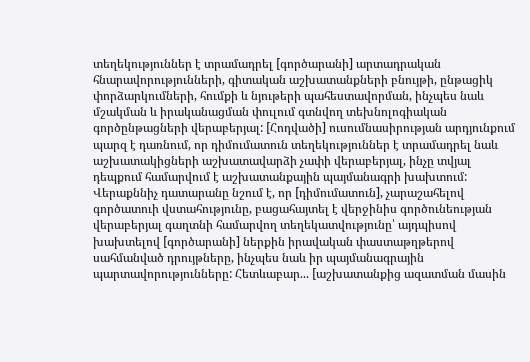տեղեկություններ է տրամադրել [գործարանի] արտադրական հնարավորությունների, գիտական աշխատանքների բնույթի, ընթացիկ փորձարկումների, հումքի և նյութերի պահեստավորման, ինչպես նաև մշակման և իրականացման փուլում գտնվող տեխնոլոգիական գործընթացների վերաբերյալ: [Հոդվածի] ուսումնասիրության արդյունքում պարզ է դառնում, որ դիմումատուն տեղեկություններ է տրամադրել նաև աշխատակիցների աշխատավարձի չափի վերաբերյալ, ինչը տվյալ դեպքում համարվում է աշխատանքային պայմանագրի խախտում: Վերաքննիչ դատարանը նշում է, որ [դիմումատուն], չարաշահելով գործատուի վստահությունը, բացահայտել է վերջինիս գործունեության վերաբերյալ գաղտնի համարվող տեղեկատվությունը՝ այդպիսով խախտելով [գործարանի] ներքին իրավական փաստաթղթերով սահմանված դրույթները, ինչպես նաև իր պայմանագրային պարտավորությունները: Հետևաբար... [աշխատանքից ազատման մասին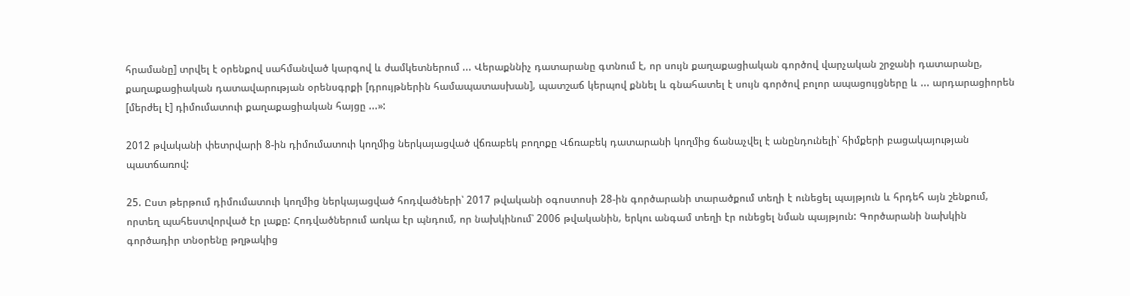հրամանը] տրվել է օրենքով սահմանված կարգով և ժամկետներում ... Վերաքննիչ դատարանը գտնում է, որ սույն քաղաքացիական գործով վարչական շրջանի դատարանը, քաղաքացիական դատավարության օրենսգրքի [դրույթներին համապատասխան], պատշաճ կերպով քննել և գնահատել է սույն գործով բոլոր ապացույցները և ... արդարացիորեն [մերժել է] դիմումատուի քաղաքացիական հայցը ...»:

2012 թվականի փետրվարի 8-ին դիմումատուի կողմից ներկայացված վճռաբեկ բողոքը Վճռաբեկ դատարանի կողմից ճանաչվել է անընդունելի՝ հիմքերի բացակայության պատճառով:

25. Ըստ թերթում դիմումատուի կողմից ներկայացված հոդվածների՝ 2017 թվականի օգոստոսի 28-ին գործարանի տարածքում տեղի է ունեցել պայթյուն և հրդեհ այն շենքում, որտեղ պահեստվորված էր լաքը: Հոդվածներում առկա էր պնդում, որ նախկինում՝ 2006 թվականին, երկու անգամ տեղի էր ունեցել նման պայթյուն: Գործարանի նախկին գործադիր տնօրենը թղթակից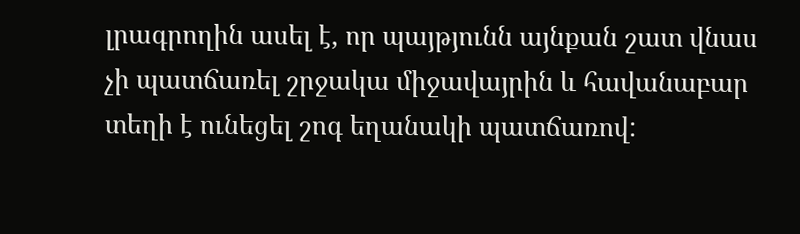լրագրողին ասել է, որ պայթյունն այնքան շատ վնաս չի պատճառել շրջակա միջավայրին և հավանաբար տեղի է ունեցել շոգ եղանակի պատճառով: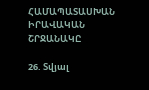ՀԱՄԱՊԱՏԱՍԽԱՆ ԻՐԱՎԱԿԱՆ ՇՐՋԱՆԱԿԸ

26. Տվյալ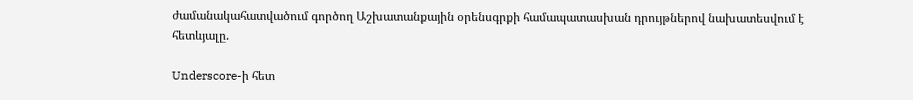ժամանակահատվածում գործող Աշխատանքային օրենսգրքի համապատասխան դրույթներով նախատեսվում է հետևյալը.

Underscore-ի հետ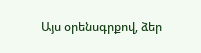Այս օրենսգրքով, ձեր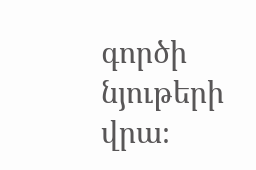գործի նյութերի վրա։